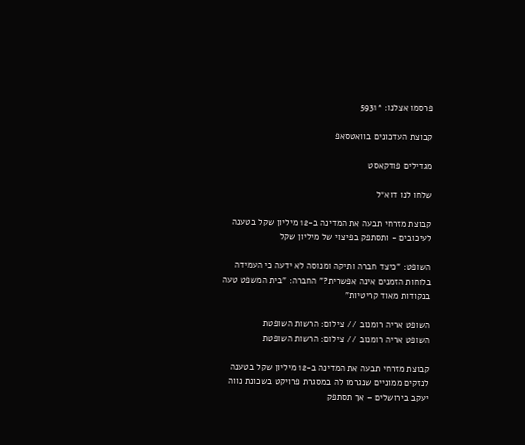פרסמו אצלנו: *5931

קבוצת העדכונים בוואטסאפ

מגדילים פודקאסט

שלחו לנו דוא״ל

קבוצת מזרחי תבעה את המדינה ב-12 מיליון שקל בטענה לעיכובים - ותסתפק בפיצוי של מיליון שקל

השופט: "כיצד חברה ותיקה ומנוסה לא ידעה כי העמידה בלוחות הזמנים אינה אפשרית?" החברה: "בית המשפט טעה בנקודות מאוד קריטיות"

השופט אריה רומנוב // צילום: הרשות השופטת
השופט אריה רומנוב // צילום: הרשות השופטת

קבוצת מזרחי תבעה את המדינה ב-12 מיליון שקל בטענה לנזקים ממוניים שנגרמו לה במסגרת פרויקט בשכונת נווה יעקב בירושלים – אך תסתפק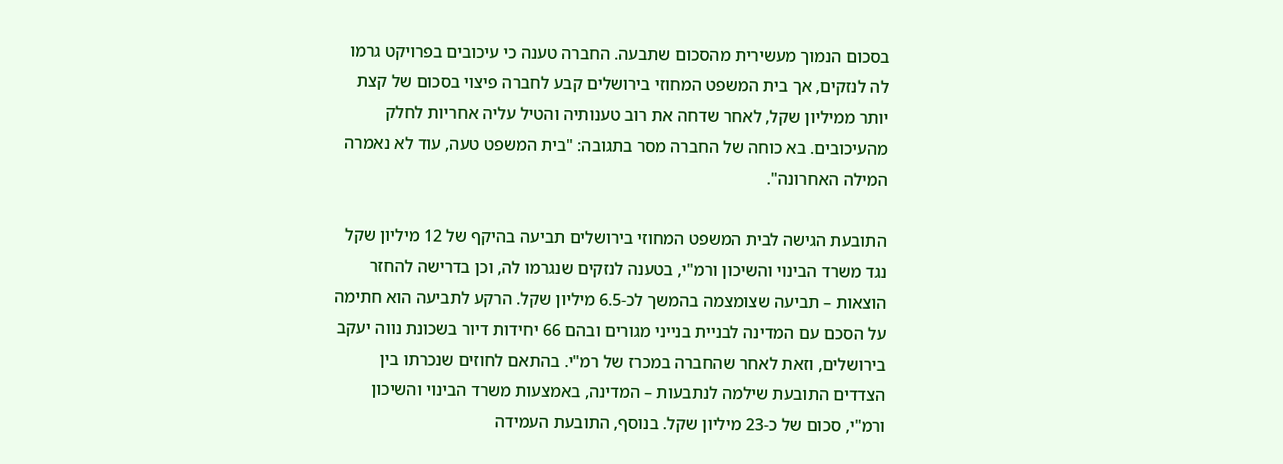בסכום הנמוך מעשירית מהסכום שתבעה. החברה טענה כי עיכובים בפרויקט גרמו לה לנזקים, אך בית המשפט המחוזי בירושלים קבע לחברה פיצוי בסכום של קצת יותר ממיליון שקל, לאחר שדחה את רוב טענותיה והטיל עליה אחריות לחלק מהעיכובים. בא כוחה של החברה מסר בתגובה: "בית המשפט טעה, עוד לא נאמרה המילה האחרונה".

התובעת הגישה לבית המשפט המחוזי בירושלים תביעה בהיקף של 12 מיליון שקל נגד משרד הבינוי והשיכון ורמ"י, בטענה לנזקים שנגרמו לה, וכן בדרישה להחזר הוצאות – תביעה שצומצמה בהמשך לכ-6.5 מיליון שקל. הרקע לתביעה הוא חתימה על הסכם עם המדינה לבניית בנייני מגורים ובהם 66 יחידות דיור בשכונת נווה יעקב בירושלים, וזאת לאחר שהחברה במכרז של רמ"י. בהתאם לחוזים שנכרתו בין הצדדים התובעת שילמה לנתבעות – המדינה, באמצעות משרד הבינוי והשיכון ורמ"י, סכום של כ-23 מיליון שקל. בנוסף, התובעת העמידה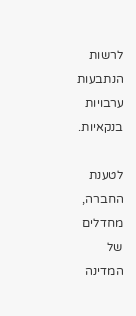לרשות הנתבעות ערבויות בנקאיות.

לטענת החברה, מחדלים של המדינה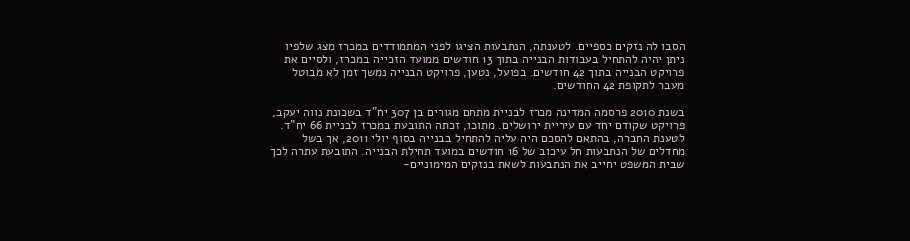הסבו לה נזקים כספיים. לטענתה, הנתבעות הציגו לפני המתמודדים במכרז מצג שלפיו ניתן יהיה להתחיל בעבודות הבנייה בתוך 13 חודשים ממועד הזכייה במכרז, ולסיים את פרויקט הבנייה בתוך 42 חודשים. בפועל, נטען, פרויקט הבנייה נמשך זמן לא מבוטל מעבר לתקופת 42 החודשים.

בשנת 2010 פרסמה המדינה מכרז לבניית מתחם מגורים בן 307 יח"ד בשכונת נווה יעקב, פרויקט שקודם יחד עם עיריית ירושלים. מתוכו, זכתה התובעת במכרז לבניית 66 יח"ד. לטענת החברה, בהתאם להסכם היה עליה להתחיל בבנייה בסוף יולי 2011, אך בשל מחדלים של הנתבעות חל עיכוב של 16 חודשים במועד תחילת הבנייה. התובעת עתרה לכך שבית המשפט יחייב את הנתבעות לשאת בנזקים המימוניים-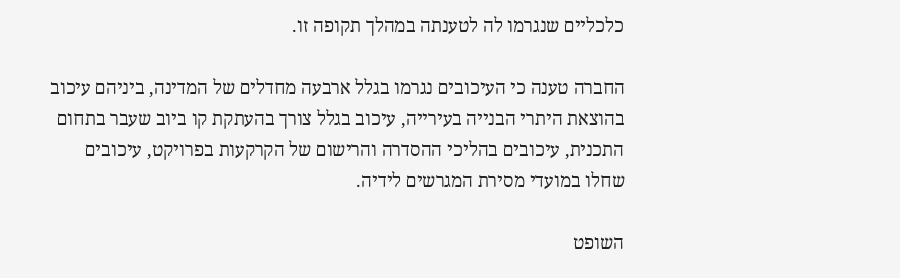כלכליים שנגרמו לה לטענתה במהלך תקופה זו.

החברה טענה כי העיכובים נגרמו בגלל ארבעה מחדלים של המדינה, ביניהם עיכוב בהוצאת היתרי הבנייה בעירייה, עיכוב בגלל צורך בהעתקת קו ביוב שעבר בתחום התכנית, עיכובים בהליכי ההסדרה והרישום של הקרקעות בפרויקט, עיכובים שחלו במועדי מסירת המגרשים לידיה.

השופט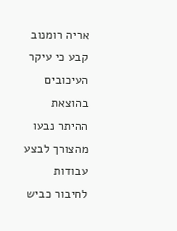אריה רומנוב קבע כי עיקר העיכובים בהוצאת ההיתר נבעו מהצורך לבצע עבודות לחיבור כביש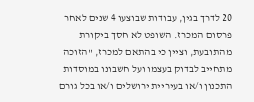20 לדרך בגין, עבודות שבוצעו 4 שנים לאחר פרסום המכרז. השופט לא חסך ביקורת מהתובעת, וציין כי בהתאם למכרז, "הזוכה מתחייב לבדוק בעצמו ועל חשבונו במוסדות התכנון ו/או בעיריית ירושלים ו/או בכל גורם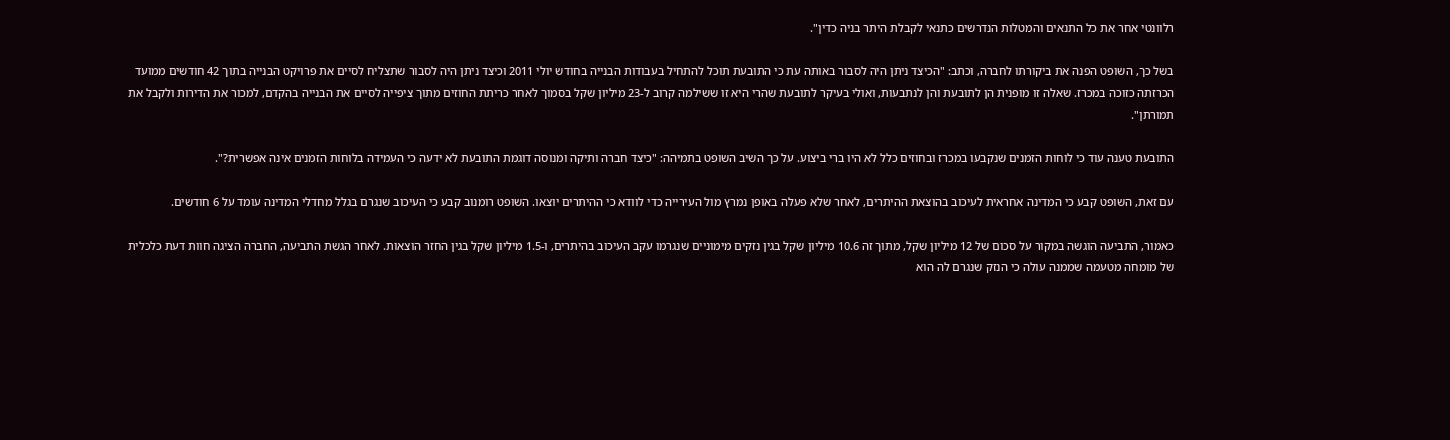רלוונטי אחר את כל התנאים והמטלות הנדרשים כתנאי לקבלת היתר בניה כדין".

בשל כך, השופט הפנה את ביקורתו לחברה, וכתב: "הכיצד ניתן היה לסבור באותה עת כי התובעת תוכל להתחיל בעבודות הבנייה בחודש יולי 2011 וכיצד ניתן היה לסבור שתצליח לסיים את פרויקט הבנייה בתוך 42 חודשים ממועד הכרזתה כזוכה במכרז. שאלה זו מופנית הן לתובעת והן לנתבעות, ואולי בעיקר לתובעת שהרי היא זו ששילמה קרוב ל-23 מיליון שקל בסמוך לאחר כריתת החוזים מתוך ציפייה לסיים את הבנייה בהקדם, למכור את הדירות ולקבל את תמורתן".

התובעת טענה עוד כי לוחות הזמנים שנקבעו במכרז ובחוזים כלל לא היו ברי ביצוע. על כך השיב השופט בתמיהה: "כיצד חברה ותיקה ומנוסה דוגמת התובעת לא ידעה כי העמידה בלוחות הזמנים אינה אפשרית?".

עם זאת, השופט קבע כי המדינה אחראית לעיכוב בהוצאת ההיתרים, לאחר שלא פעלה באופן נמרץ מול העירייה כדי לוודא כי ההיתרים יוצאו. השופט רומנוב קבע כי העיכוב שנגרם בגלל מחדלי המדינה עומד על 6 חודשים.

כאמור, התביעה הוגשה במקור על סכום של 12 מיליון שקל, מתוך זה 10.6 מיליון שקל בגין נזקים מימוניים שנגרמו עקב העיכוב בהיתרים, ו-1.5 מיליון שקל בגין החזר הוצאות. לאחר הגשת התביעה, החברה הציגה חוות דעת כלכלית של מומחה מטעמה שממנה עולה כי הנזק שנגרם לה הוא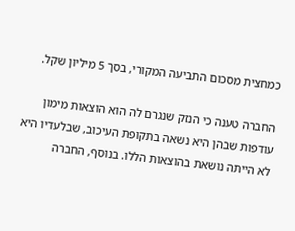כמחצית מסכום התביעה המקורי, בסך 5 מיליון שקל.

החברה טענה כי הנזק שנגרם לה הוא הוצאות מימון עודפות שבהן היא נשאה בתקופת העיכוב, שבלעדיו היא לא הייתה נושאת בהוצאות הללו. בנוסף, החברה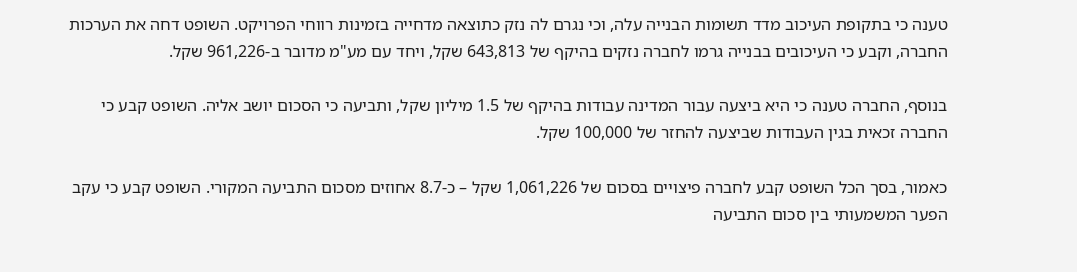טענה כי בתקופת העיכוב מדד תשומות הבנייה עלה, וכי נגרם לה נזק כתוצאה מדחייה בזמינות רווחי הפרויקט. השופט דחה את הערכות החברה, וקבע כי העיכובים בבנייה גרמו לחברה נזקים בהיקף של 643,813 שקל, ויחד עם מע"מ מדובר ב-961,226 שקל.

בנוסף, החברה טענה כי היא ביצעה עבור המדינה עבודות בהיקף של 1.5 מיליון שקל, ותביעה כי הסכום יושב אליה. השופט קבע כי החברה זכאית בגין העבודות שביצעה להחזר של 100,000 שקל.

כאמור, בסך הכל השופט קבע לחברה פיצויים בסכום של 1,061,226 שקל – כ-8.7 אחוזים מסכום התביעה המקורי. השופט קבע כי עקב הפער המשמעותי בין סכום התביעה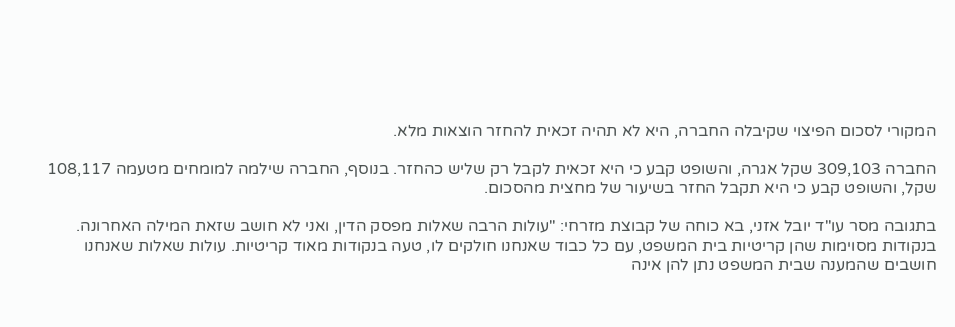המקורי לסכום הפיצוי שקיבלה החברה, היא לא תהיה זכאית להחזר הוצאות מלא.

החברה 309,103 שקל אגרה, והשופט קבע כי היא זכאית לקבל רק שליש כהחזר. בנוסף, החברה שילמה למומחים מטעמה 108,117 שקל, והשופט קבע כי היא תקבל החזר בשיעור של מחצית מהסכום.

בתגובה מסר עו"ד יובל אזני, בא כוחה של קבוצת מזרחי: "עולות הרבה שאלות מפסק הדין, ואני לא חושב שזאת המילה האחרונה. בנקודות מסוימות שהן קריטיות בית המשפט, עם כל כבוד שאנחנו חולקים לו, טעה בנקודות מאוד קריטיות. עולות שאלות שאנחנו חושבים שהמענה שבית המשפט נתן להן אינה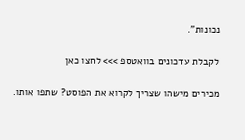נכונות".

לקבלת עדכונים בוואטספ >>> לחצו כאן

מכירים מישהו שצריך לקרוא את הפוסט? שתפו אותו.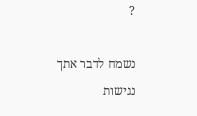?

נשמח לדבר אתך
נגישות